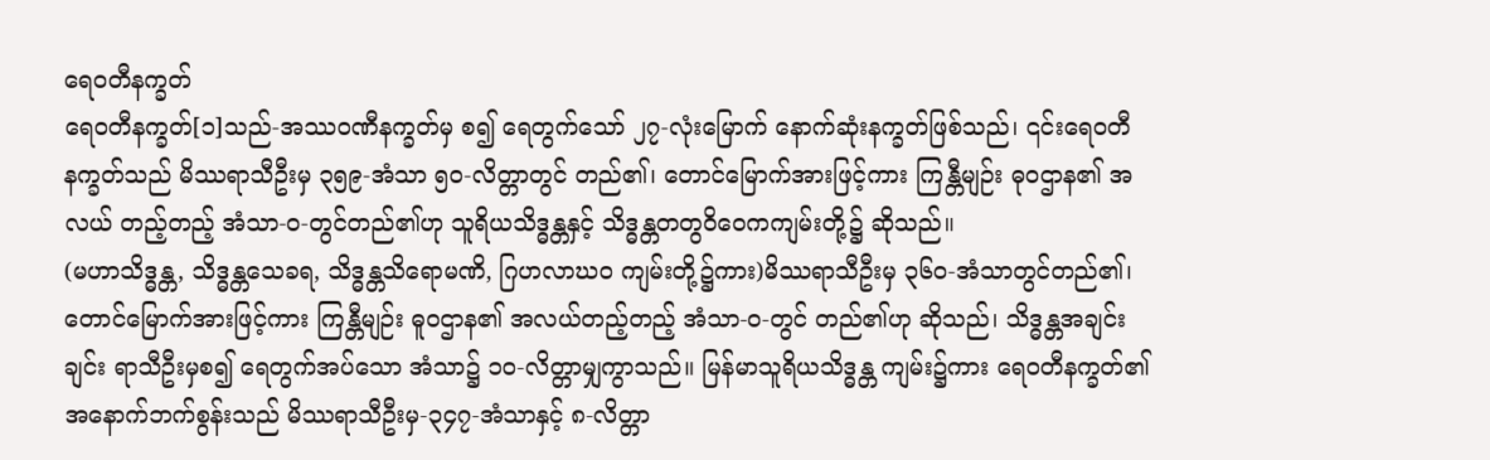ရေဝတီနက္ခတ်
ရေဝတီနက္ခတ်[၁]သည်-အဿဝဏီနက္ခတ်မှ စ၍ ရေတွက်သော် ၂၇-လုံးမြောက် နောက်ဆုံးနက္ခတ်ဖြစ်သည်၊ ၎င်းရေဝတီနက္ခတ်သည် မိဿရာသီဦးမှ ၃၅၉-အံသာ ၅၀-လိတ္တာတွင် တည်၏၊ တောင်မြောက်အားဖြင့်ကား ကြန္တီမျဉ်း ဓုဝဌာန၏ အလယ် တည့်တည့် အံသာ-ဝ-တွင်တည်၏ဟု သူရိယသိဒ္ဓန္တနှင့် သိဒ္ဓန္တတတွဝိဝေကကျမ်းတို့၌ ဆိုသည်။
(မဟာသိဒ္ဓန္တ, သိဒ္ဓန္တသေခရ, သိဒ္ဓန္တသိရောမဏိ, ဂြဟလာဃဝ ကျမ်းတို့၌ကား)မိဿရာသီဦးမှ ၃၆၀-အံသာတွင်တည်၏၊ တောင်မြောက်အားဖြင့်ကား ကြန္တီမျဉ်း ဓူဝဌာန၏ အလယ်တည့်တည့် အံသာ-၀-တွင် တည်၏ဟု ဆိုသည်၊ သိဒ္ဓန္တအချင်းချင်း ရာသီဦးမှစ၍ ရေတွက်အပ်သော အံသာ၌ ၁၀-လိတ္တာမျှကွာသည်။ မြန်မာသူရိယသိဒ္ဓန္တ ကျမ်း၌ကား ရေဝတီနက္ခတ်၏ အနောက်ဘက်စွန်းသည် မိဿရာသီဦးမှ-၃၄၇-အံသာနှင့် ၈-လိတ္တာ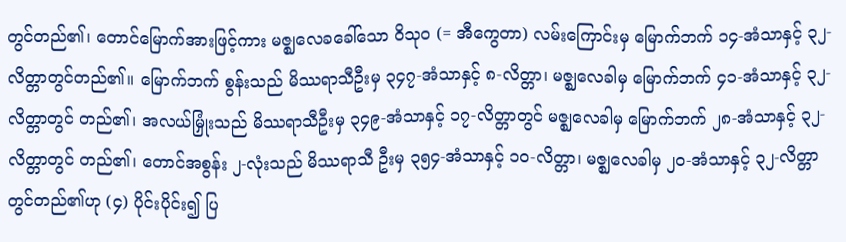တွင်တည်၏၊ တောင်မြောက်အားဖြင့်ကား မဇ္ဈလေခခေါ်သော ဝိသုဝ (= အီကွေတာ) လမ်းကြောင်းမှ မြောက်ဘက် ၁၄-အံသာနှင့် ၃၂-လိတ္တာတွင်တည်၏။ မြောက်ဘက် စွန်းသည် မိဿရာသီဦးမှ ၃၄၇-အံသာနှင့် ၈-လိတ္တာ၊ မဇ္ဈလေခါမှ မြောက်ဘက် ၄၁-အံသာနှင့် ၃၂-လိတ္တာတွင် တည်၏၊ အလယ်မြှုံးသည် မိဿရာသီဦးမှ ၃၄၉-အံသာနှင့် ၁၇-လိတ္တာတွင် မဇ္ဈလေခါမှ မြောက်ဘက် ၂၈-အံသာနှင့် ၃၂-လိတ္တာတွင် တည်၏၊ တောင်အစွန်း ၂-လုံးသည် မိဿရာသီ ဦးမှ ၃၅၄-အံသာနှင့် ၁၀-လိတ္တာ၊ မဇ္ဈလေခါမှ ၂၀-အံသာနှင့် ၃၂-လိတ္တာတွင်တည်၏ဟု (၄) ပိုင်းပိုင်း၍ ပြ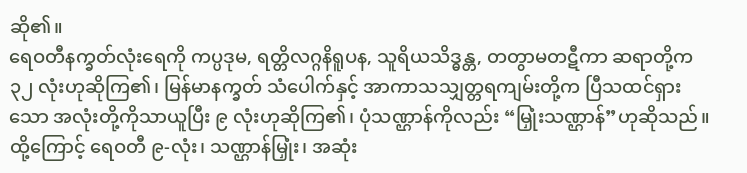ဆို၏။
ရေဝတီနက္ခတ်လုံးရေကို ကပ္ပဒုမ, ရတ္တိလဂ္ဂနိရူပန, သူရိယသိဒ္ဓန္တ, တတွာမတဋီကာ ဆရာတို့က ၃၂ လုံးဟုဆိုကြ၏၊ မြန်မာနက္ခတ် သံပေါက်နှင့် အာကာသသျှတ္တရကျမ်းတို့က ပြီသထင်ရှားသော အလုံးတို့ကိုသာယူပြီး ၉ လုံးဟုဆိုကြ၏၊ ပုံသဏ္ဌာန်ကိုလည်း “မြှုံးသဏ္ဌာန်”ဟုဆိုသည်။ ထို့ကြောင့် ရေဝတီ ၉-လုံး၊ သဏ္ဌာန်မြှုံး၊ အဆုံး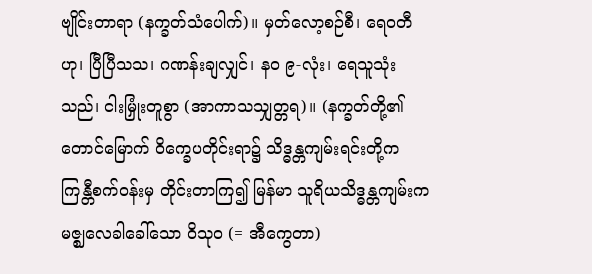ဗျိုင်းတာရာ (နက္ခတ်သံပေါက်)။ မှတ်လော့စဉ်စီ၊ ရေဝတီဟု၊ ပြီပြီသသ၊ ဂဏန်းချလျှင်၊ နဝ ၉-လုံး၊ ရေသူသုံးသည်၊ ငါးမြှုံးတူစွာ (အာကာသသျှတ္တရ)။ (နက္ခတ်တို့၏ တောင်မြောက် ဝိက္ခေပတိုင်းရာ၌ သိဒ္ဓန္တကျမ်းရင်းတို့က ကြန္တီစက်ဝန်းမှ တိုင်းတာကြ၍ မြန်မာ သူရိယသိဒ္ဓန္တကျမ်းက မဇ္ဈလေခါခေါ်သော ဝိသုဝ (= အီကွေတာ)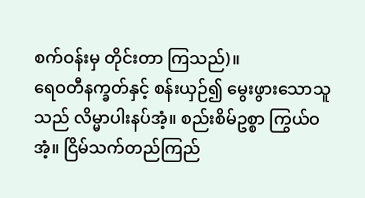စက်ဝန်းမှ တိုင်းတာ ကြသည်)။
ရေဝတီနက္ခတ်နှင့် စန်းယှဉ်၍ မွေးဖွားသောသူသည် လိမ္မာပါးနပ်အံ့။ စည်းစိမ်ဥစ္စာ ကြွယ်ဝအံ့။ ငြိမ်သက်တည်ကြည်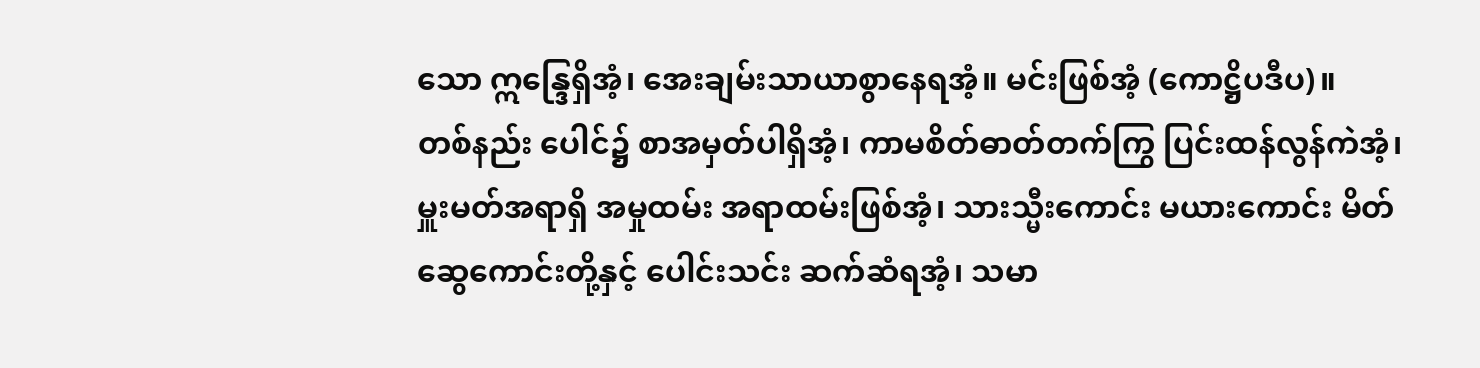သော ဣန္ဒြေရှိအံ့၊ အေးချမ်းသာယာစွာနေရအံ့။ မင်းဖြစ်အံ့ (ကောဋ္ဌိပဒီပ)။
တစ်နည်း ပေါင်၌ စာအမှတ်ပါရှိအံ့၊ ကာမစိတ်ဓာတ်တက်ကြွ ပြင်းထန်လွန်ကဲအံ့၊ မှူးမတ်အရာရှိ အမှုထမ်း အရာထမ်းဖြစ်အံ့၊ သားသ္မီးကောင်း မယားကောင်း မိတ်ဆွေကောင်းတို့နှင့် ပေါင်းသင်း ဆက်ဆံရအံ့၊ သမာ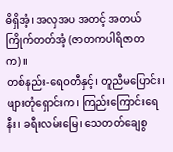ဓိရှိအံ့၊ အလှအပ အတင့် အတယ် ကြိုက်တတ်အံ့ (ဇာတကပါရိဇာတက)။
တစ်နည်း-ရေဝတီနှင့်၊ တူညီမပြောင်း၊ ဖျားတုံရှောင်းက၊ ကြည်းကြောင်းရေနီး၊ ခရီးလမ်းမြေ၊ သေတတ်ချေစွ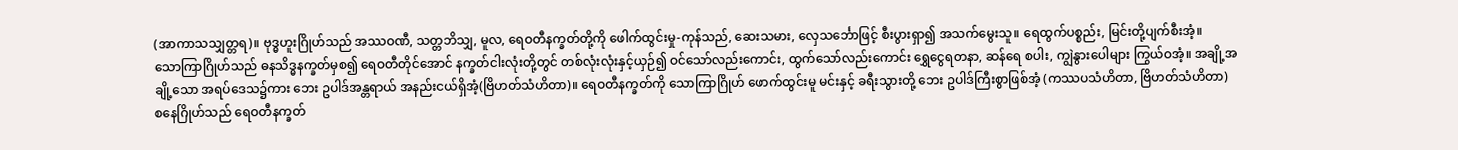(အာကာသသျှတ္တရ)။ ဗုဒ္ဓဟူးဂြိုဟ်သည် အဿဝဏီ, သတ္တဘိသျှ, မူလ, ရေဝတီနက္ခတ်တို့ကို ဖေါက်ထွင်းမှု-ကုန်သည်, ဆေးသမား, လှေသင်္ဘောဖြင့် စီးပွားရှာ၍ အသက်မွေးသူ။ ရေထွက်ပစ္စည်း, မြင်းတို့ပျက်စီးအံ့။
သောကြာဂြိုဟ်သည် ဓနသိဒ္ဓနက္ခတ်မှစ၍ ရေဝတီတိုင်အောင် နက္ခတ်ငါးလုံးတို့တွင် တစ်လုံးလုံးနှင့်ယှဉ်၍ ဝင်သော်လည်းကောင်း, ထွက်သော်လည်းကောင်း ရွှေငွေရတနာ, ဆန်ရေ စပါး, ကျွဲနွားပေါများ ကြွယ်ဝအံ့။ အချို့အချို့သော အရပ်ဒေသ၌ကား ဘေး ဥပါဒ်အန္တရာယ် အနည်းငယ်ရှိအံ့(ဗြိဟတ်သံဟိတာ)။ ရေဝတီနက္ခတ်ကို သောကြာဂြိုဟ် ဖောက်ထွင်းမူ မင်းနှင့် ခရီးသွားတို့ ဘေး ဥပါဒ်ကြီးစွာဖြစ်အံ့ (ကဿပသံဟိတာ, ဗြိဟတ်သံဟိတာ)
စနေဂြိုဟ်သည် ရေဝတီနက္ခတ်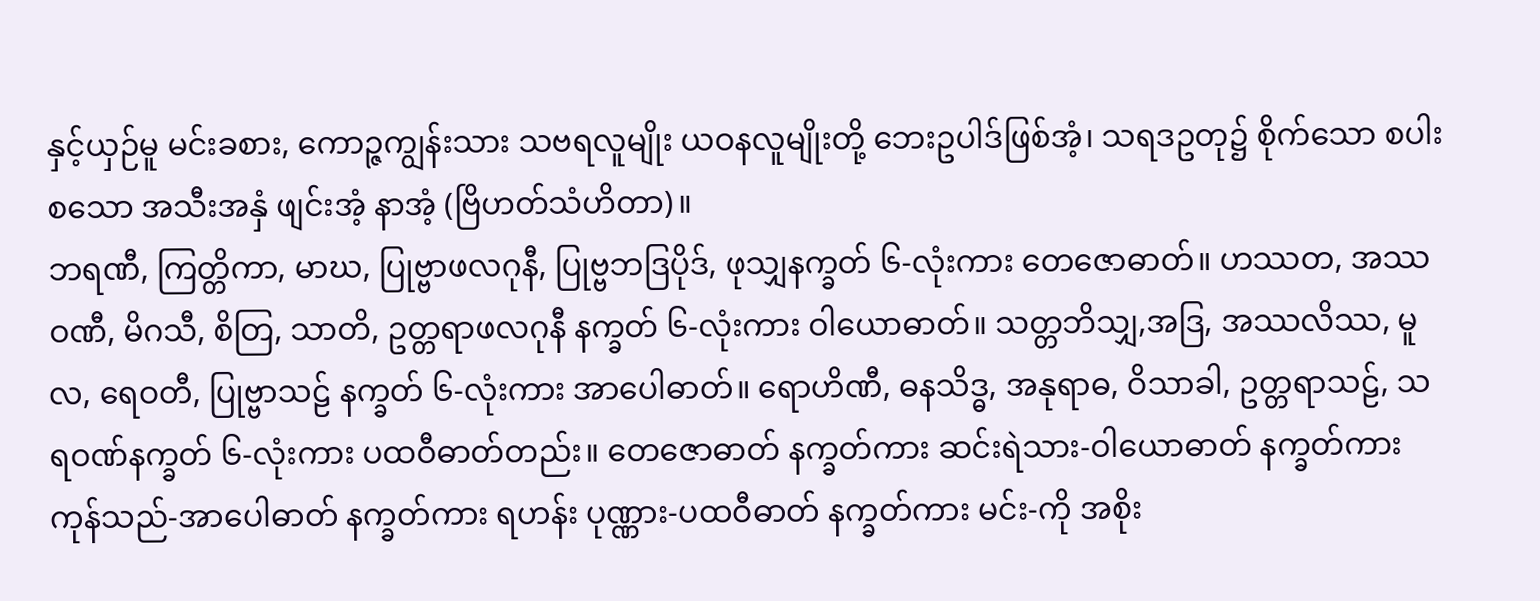နှင့်ယှဉ်မူ မင်းခစား, ကောဉ္ဇကျွန်းသား သဗရလူမျိုး ယဝနလူမျိုးတို့ ဘေးဥပါဒ်ဖြစ်အံ့၊ သရဒဥတု၌ စိုက်သော စပါး စသော အသီးအနှံ ဖျင်းအံ့ နာအံ့ (ဗြိဟတ်သံဟိတာ)။
ဘရဏီ, ကြတ္တိကာ, မာဃ, ပြုဗ္ဗာဖလဂုနီ, ပြုဗ္ဗဘဒြပိုဒ်, ဖုသျှနက္ခတ် ၆-လုံးကား တေဇောဓာတ်။ ဟဿတ, အဿဝဏီ, မိဂသီ, စိတြ, သာတိ, ဥတ္တရာဖလဂုနီ နက္ခတ် ၆-လုံးကား ဝါယောဓာတ်။ သတ္တဘိသျှ,အဒြ, အဿလိဿ, မူလ, ရေဝတီ, ပြုဗ္ဗာသဠ် နက္ခတ် ၆-လုံးကား အာပေါဓာတ်။ ရောဟိဏီ, ဓနသိဒ္ဓ, အနုရာဓ, ဝိသာခါ, ဥတ္တရာသဠ်, သရဝဏ်နက္ခတ် ၆-လုံးကား ပထဝီဓာတ်တည်း။ တေဇောဓာတ် နက္ခတ်ကား ဆင်းရဲသား-ဝါယောဓာတ် နက္ခတ်ကား ကုန်သည်-အာပေါဓာတ် နက္ခတ်ကား ရဟန်း ပုဏ္ဏား-ပထဝီဓာတ် နက္ခတ်ကား မင်း-ကို အစိုး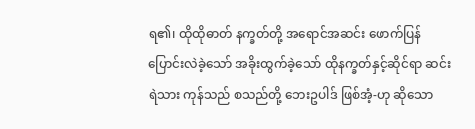ရ၏၊ ထိုထိုဓာတ် နက္ခတ်တို့ အရောင်အဆင်း ဖောက်ပြန်ပြောင်းလဲခဲ့သော် အခိုးထွက်ခဲ့သော် ထိုနက္ခတ်နှင့်ဆိုင်ရာ ဆင်းရဲသား ကုန်သည် စသည်တို့ ဘေးဥပါဒ် ဖြစ်အံ့-ဟု ဆိုသော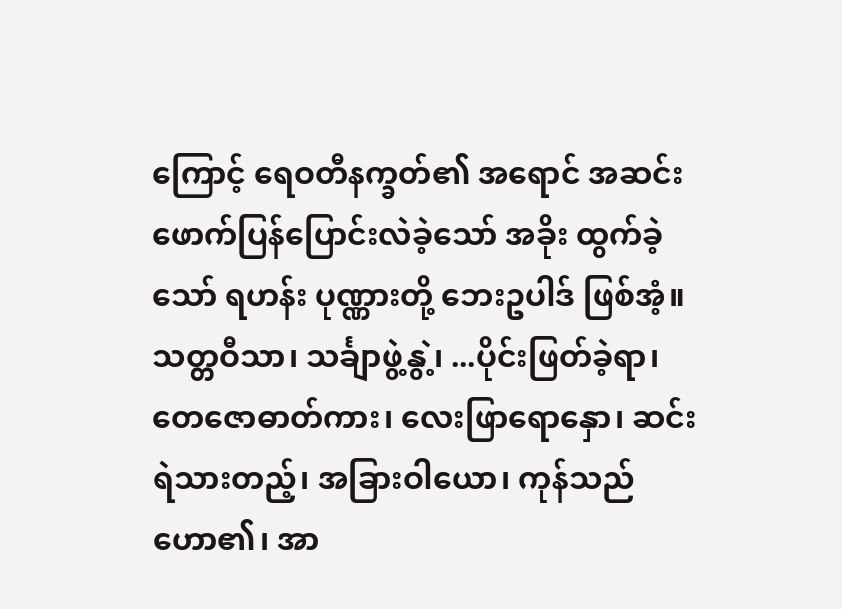ကြောင့် ရေဝတီနက္ခတ်၏ အရောင် အဆင်း ဖောက်ပြန်ပြောင်းလဲခဲ့သော် အခိုး ထွက်ခဲ့သော် ရဟန်း ပုဏ္ဏားတို့ ဘေးဥပါဒ် ဖြစ်အံ့။
သတ္တဝီသာ၊ သင်္ချာဖွဲ့နွဲ့၊ ...ပိုင်းဖြတ်ခဲ့ရာ၊ တေဇောဓာတ်ကား၊ လေးဖြာရောနှော၊ ဆင်းရဲသားတည့်၊ အခြားဝါယော၊ ကုန်သည် ဟော၏၊ အာ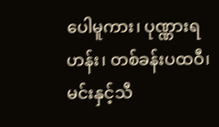ပေါမူကား၊ ပုဏ္ဏားရဟန်း၊ တစ်ခန်းပထဝီ၊ မင်းနှင့်သီ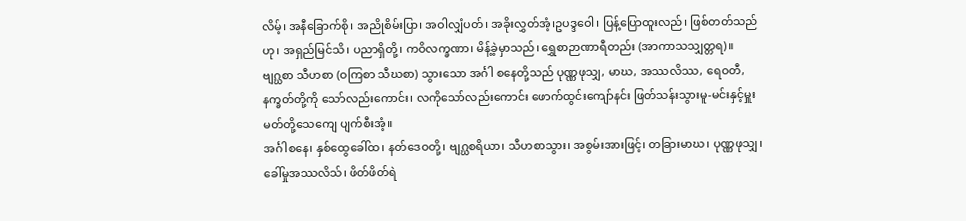လိမ့်၊ အနီခြောက်စို၊ အညိုစိမ်းပြာ၊ အဝါလျှံပတ်၊ အခိုးလွှတ်အံ့၊ဥပဒ္ဒဝေါ၊ ပြန့်ပြောထူးလည်၊ ဖြစ်တတ်သည်ဟု၊ အရှည်မြင်သိ၊ ပညာရှိတို့၊ ကဝိလက္ခဏာ၊ မိန့်ခဲ့မှာသည်၊ ရွှေစာဉာဏာရီတည်း (အာကာသသျှတ္တရ)။
ဗျဂ္ဃစာ သီဟစာ (ဝကြစာ သီဃစာ) သွားသော အင်္ဂါ စနေတို့သည် ပုဏ္ဏဖုသျှ, မာဃ, အဿလိဿ, ရေဝတီ, နက္ခတ်တို့ကို သော်လည်းကောင်း၊ လကိုသော်လည်းကောင်း ဖောက်ထွင်းကျော်နင်း ဖြတ်သန်းသွားမူ-မင်းနှင့်မှူးမတ်တို့သေကျေ ပျက်စီးအံ့။
အင်္ဂါစနေ၊ နှစ်ထွေခေါ်ထ၊ နတ်ဒေဝတို့၊ ဗျဂ္ဃစရိယာ၊ သီဟစာသွား၊ အစွမ်းအားဖြင့်၊ တခြားမာဃ၊ ပုဏ္ဏဖုသျှ၊ ခေါ်မှုအဿလိသ်၊ ဖိတ်ဖိတ်ရဲ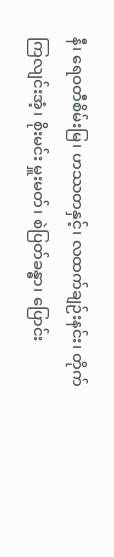နီ၊ ရေဝတီစိမ်းမြ၊ ဟဿတနှင့်၊ လထက်ချဉ်းနင်း၊ တိုက်ကြလျင်းအံ့၊ စိုးမင်း မှူးမတ်၊ စဲပြတ်ခန္ဓာ၊ ပြောင်း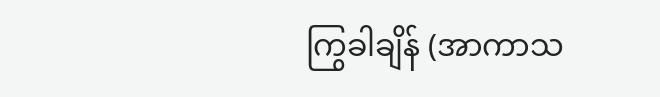ကြွခါချိန် (အာကာသ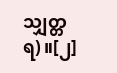သျှတ္တရ)။[၂]